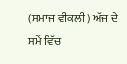(ਸਮਾਜ ਵੀਕਲੀ) ਅੱਜ ਦੇ ਸਮੇਂ ਵਿੱਚ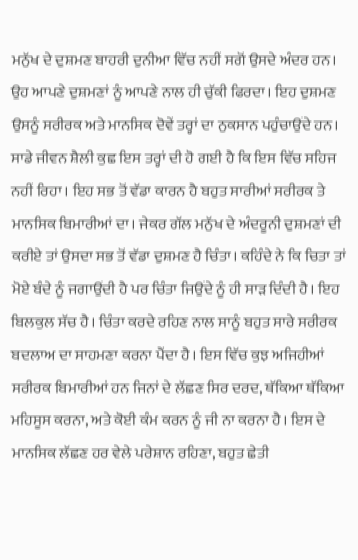ਮਨੁੱਖ ਦੇ ਦੁਸ਼ਮਣ ਬਾਹਰੀ ਦੁਨੀਆ ਵਿੱਚ ਨਹੀਂ ਸਗੋਂ ਉਸਦੇ ਅੰਦਰ ਹਨ। ਉਹ ਆਪਣੇ ਦੁਸ਼ਮਣਾਂ ਨੂੰ ਆਪਣੇ ਨਾਲ ਹੀ ਚੁੱਕੀ ਫਿਰਦਾ। ਇਹ ਦੁਸ਼ਮਣ ਉਸਨੂੰ ਸਰੀਰਕ ਅਤੇ ਮਾਨਸਿਕ ਦੋਵੇਂ ਤਰ੍ਹਾਂ ਦਾ ਨੁਕਸਾਨ ਪਹੁੰਚਾਉਂਦੇ ਹਨ। ਸਾਡੇ ਜੀਵਨ ਸ਼ੈਲੀ ਕੁਛ ਇਸ ਤਰ੍ਹਾਂ ਦੀ ਹੋ ਗਈ ਹੈ ਕਿ ਇਸ ਵਿੱਚ ਸਹਿਜ ਨਹੀਂ ਰਿਹਾ। ਇਹ ਸਭ ਤੋਂ ਵੱਡਾ ਕਾਰਨ ਹੈ ਬਹੁਤ ਸਾਰੀਆਂ ਸਰੀਰਕ ਤੇ ਮਾਨਸਿਕ ਬਿਮਾਰੀਆਂ ਦਾ। ਜੇਕਰ ਗੱਲ ਮਨੁੱਖ ਦੇ ਅੰਦਰੂਨੀ ਦੁਸ਼ਮਣਾਂ ਦੀ ਕਰੀਏ ਤਾਂ ਉਸਦਾ ਸਭ ਤੋਂ ਵੱਡਾ ਦੁਸ਼ਮਣ ਹੈ ਚਿੰਤਾ। ਕਹਿੰਦੇ ਨੇ ਕਿ ਚਿਤਾ ਤਾਂ ਮੋਏ ਬੰਦੇ ਨੂੰ ਜਗਾਉਂਦੀ ਹੈ ਪਰ ਚਿੰਤਾ ਜਿਉਂਦੇ ਨੂੰ ਹੀ ਸਾੜ ਦਿੰਦੀ ਹੈ। ਇਹ ਬਿਲਕੁਲ ਸੱਚ ਹੈ। ਚਿੰਤਾ ਕਰਦੇ ਰਹਿਣ ਨਾਲ ਸਾਨੂੰ ਬਹੁਤ ਸਾਰੇ ਸਰੀਰਕ ਬਦਲਾਅ ਦਾ ਸਾਹਮਣਾ ਕਰਨਾ ਪੈਂਦਾ ਹੈ। ਇਸ ਵਿੱਚ ਕੁਝ ਅਜਿਹੀਆਂ ਸਰੀਰਕ ਬਿਮਾਰੀਆਂ ਹਨ ਜਿਨਾਂ ਦੇ ਲੱਛਣ ਸਿਰ ਦਰਦ, ਥੱਕਿਆ ਥੱਕਿਆ ਮਹਿਸੂਸ ਕਰਨਾ, ਅਤੇ ਕੋਈ ਕੰਮ ਕਰਨ ਨੂੰ ਜੀ ਨਾ ਕਰਨਾ ਹੈ। ਇਸ ਦੇ ਮਾਨਸਿਕ ਲੱਛਣ ਹਰ ਵੇਲੇ ਪਰੇਸ਼ਾਨ ਰਹਿਣਾ, ਬਹੁਤ ਛੇਤੀ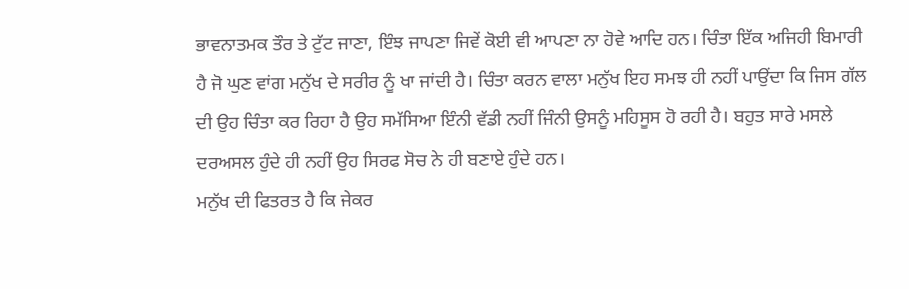ਭਾਵਨਾਤਮਕ ਤੌਰ ਤੇ ਟੁੱਟ ਜਾਣਾ, ਇੰਝ ਜਾਪਣਾ ਜਿਵੇਂ ਕੋਈ ਵੀ ਆਪਣਾ ਨਾ ਹੋਵੇ ਆਦਿ ਹਨ। ਚਿੰਤਾ ਇੱਕ ਅਜਿਹੀ ਬਿਮਾਰੀ ਹੈ ਜੋ ਘੁਣ ਵਾਂਗ ਮਨੁੱਖ ਦੇ ਸਰੀਰ ਨੂੰ ਖਾ ਜਾਂਦੀ ਹੈ। ਚਿੰਤਾ ਕਰਨ ਵਾਲਾ ਮਨੁੱਖ ਇਹ ਸਮਝ ਹੀ ਨਹੀਂ ਪਾਉਂਦਾ ਕਿ ਜਿਸ ਗੱਲ ਦੀ ਉਹ ਚਿੰਤਾ ਕਰ ਰਿਹਾ ਹੈ ਉਹ ਸਮੱਸਿਆ ਇੰਨੀ ਵੱਡੀ ਨਹੀਂ ਜਿੰਨੀ ਉਸਨੂੰ ਮਹਿਸੂਸ ਹੋ ਰਹੀ ਹੈ। ਬਹੁਤ ਸਾਰੇ ਮਸਲੇ ਦਰਅਸਲ ਹੁੰਦੇ ਹੀ ਨਹੀਂ ਉਹ ਸਿਰਫ ਸੋਚ ਨੇ ਹੀ ਬਣਾਏ ਹੁੰਦੇ ਹਨ।
ਮਨੁੱਖ ਦੀ ਫਿਤਰਤ ਹੈ ਕਿ ਜੇਕਰ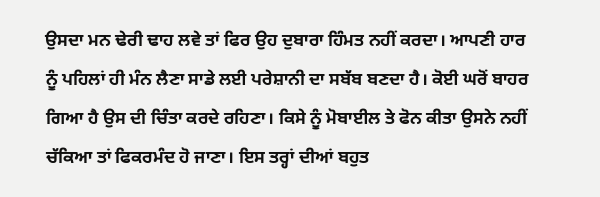ਉਸਦਾ ਮਨ ਢੇਰੀ ਢਾਹ ਲਵੇ ਤਾਂ ਫਿਰ ਉਹ ਦੁਬਾਰਾ ਹਿੰਮਤ ਨਹੀਂ ਕਰਦਾ। ਆਪਣੀ ਹਾਰ ਨੂੰ ਪਹਿਲਾਂ ਹੀ ਮੰਨ ਲੈਣਾ ਸਾਡੇ ਲਈ ਪਰੇਸ਼ਾਨੀ ਦਾ ਸਬੱਬ ਬਣਦਾ ਹੈ। ਕੋਈ ਘਰੋਂ ਬਾਹਰ ਗਿਆ ਹੈ ਉਸ ਦੀ ਚਿੰਤਾ ਕਰਦੇ ਰਹਿਣਾ। ਕਿਸੇ ਨੂੰ ਮੋਬਾਈਲ ਤੇ ਫੋਨ ਕੀਤਾ ਉਸਨੇ ਨਹੀਂ ਚੱਕਿਆ ਤਾਂ ਫਿਕਰਮੰਦ ਹੋ ਜਾਣਾ। ਇਸ ਤਰ੍ਹਾਂ ਦੀਆਂ ਬਹੁਤ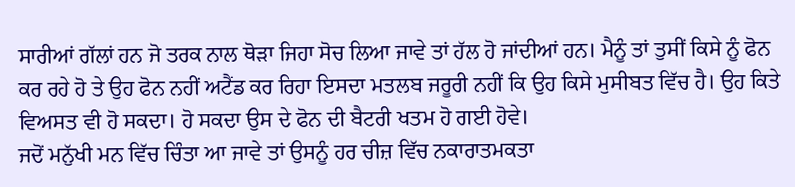ਸਾਰੀਆਂ ਗੱਲਾਂ ਹਨ ਜੋ ਤਰਕ ਨਾਲ ਥੋੜਾ ਜਿਹਾ ਸੋਚ ਲਿਆ ਜਾਵੇ ਤਾਂ ਹੱਲ ਹੋ ਜਾਂਦੀਆਂ ਹਨ। ਮੈਨੂੰ ਤਾਂ ਤੁਸੀਂ ਕਿਸੇ ਨੂੰ ਫੋਨ ਕਰ ਰਹੇ ਹੋ ਤੇ ਉਹ ਫੋਨ ਨਹੀਂ ਅਟੈਂਡ ਕਰ ਰਿਹਾ ਇਸਦਾ ਮਤਲਬ ਜਰੂਰੀ ਨਹੀਂ ਕਿ ਉਹ ਕਿਸੇ ਮੁਸੀਬਤ ਵਿੱਚ ਹੈ। ਉਹ ਕਿਤੇ ਵਿਅਸਤ ਵੀ ਹੋ ਸਕਦਾ। ਹੋ ਸਕਦਾ ਉਸ ਦੇ ਫੋਨ ਦੀ ਬੈਟਰੀ ਖਤਮ ਹੋ ਗਈ ਹੋਵੇ।
ਜਦੋਂ ਮਨੁੱਖੀ ਮਨ ਵਿੱਚ ਚਿੰਤਾ ਆ ਜਾਵੇ ਤਾਂ ਉਸਨੂੰ ਹਰ ਚੀਜ਼ ਵਿੱਚ ਨਕਾਰਾਤਮਕਤਾ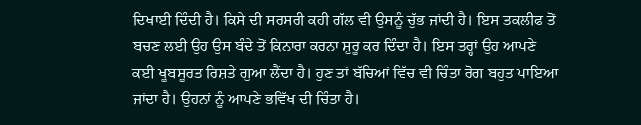ਦਿਖਾਈ ਦਿੰਦੀ ਹੈ। ਕਿਸੇ ਦੀ ਸਰਸਰੀ ਕਹੀ ਗੱਲ ਵੀ ਉਸਨੂੰ ਚੁੱਭ ਜਾਂਦੀ ਹੈ। ਇਸ ਤਕਲੀਫ ਤੋਂ ਬਚਣ ਲਈ ਉਹ ਉਸ ਬੰਦੇ ਤੋਂ ਕਿਨਾਰਾ ਕਰਨਾ ਸ਼ੁਰੂ ਕਰ ਦਿੰਦਾ ਹੈ। ਇਸ ਤਰ੍ਹਾਂ ਉਹ ਆਪਣੇ ਕਈ ਖੂਬਸੂਰਤ ਰਿਸ਼ਤੇ ਗੁਆ ਲੈਂਦਾ ਹੈ। ਹੁਣ ਤਾਂ ਬੱਚਿਆਂ ਵਿੱਚ ਵੀ ਚਿੰਤਾ ਰੋਗ ਬਹੁਤ ਪਾਇਆ ਜਾਂਦਾ ਹੈ। ਉਹਨਾਂ ਨੂੰ ਆਪਣੇ ਭਵਿੱਖ ਦੀ ਚਿੰਤਾ ਹੈ।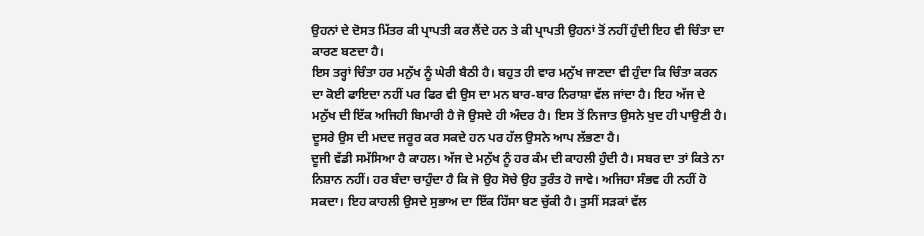ਉਹਨਾਂ ਦੇ ਦੋਸਤ ਮਿੱਤਰ ਕੀ ਪ੍ਰਾਪਤੀ ਕਰ ਲੈਂਦੇ ਹਨ ਤੇ ਕੀ ਪ੍ਰਾਪਤੀ ਉਹਨਾਂ ਤੋਂ ਨਹੀਂ ਹੁੰਦੀ ਇਹ ਵੀ ਚਿੰਤਾ ਦਾ ਕਾਰਣ ਬਣਦਾ ਹੈ।
ਇਸ ਤਰ੍ਹਾਂ ਚਿੰਤਾ ਹਰ ਮਨੁੱਖ ਨੂੰ ਘੇਰੀ ਬੈਠੀ ਹੈ। ਬਹੁਤ ਹੀ ਵਾਰ ਮਨੁੱਖ ਜਾਣਦਾ ਵੀ ਹੁੰਦਾ ਕਿ ਚਿੰਤਾ ਕਰਨ ਦਾ ਕੋਈ ਫਾਇਦਾ ਨਹੀਂ ਪਰ ਫਿਰ ਵੀ ਉਸ ਦਾ ਮਨ ਬਾਰ-ਬਾਰ ਨਿਰਾਸ਼ਾ ਵੱਲ ਜਾਂਦਾ ਹੈ। ਇਹ ਅੱਜ ਦੇ ਮਨੁੱਖ ਦੀ ਇੱਕ ਅਜਿਹੀ ਬਿਮਾਰੀ ਹੈ ਜੋ ਉਸਦੇ ਹੀ ਅੰਦਰ ਹੈ। ਇਸ ਤੋਂ ਨਿਜਾਤ ਉਸਨੇ ਖੁਦ ਹੀ ਪਾਉਣੀ ਹੈ। ਦੂਸਰੇ ਉਸ ਦੀ ਮਦਦ ਜਰੂਰ ਕਰ ਸਕਦੇ ਹਨ ਪਰ ਹੱਲ ਉਸਨੇ ਆਪ ਲੱਭਣਾ ਹੈ।
ਦੂਜੀ ਵੱਡੀ ਸਮੱਸਿਆ ਹੈ ਕਾਹਲ। ਅੱਜ ਦੇ ਮਨੁੱਖ ਨੂੰ ਹਰ ਕੰਮ ਦੀ ਕਾਹਲੀ ਹੁੰਦੀ ਹੈ। ਸਬਰ ਦਾ ਤਾਂ ਕਿਤੇ ਨਾ ਨਿਸ਼ਾਨ ਨਹੀਂ। ਹਰ ਬੰਦਾ ਚਾਹੁੰਦਾ ਹੈ ਕਿ ਜੋ ਉਹ ਸੋਚੇ ਉਹ ਤੁਰੰਤ ਹੋ ਜਾਵੇ। ਅਜਿਹਾ ਸੰਭਵ ਹੀ ਨਹੀਂ ਹੋ ਸਕਦਾ। ਇਹ ਕਾਹਲੀ ਉਸਦੇ ਸੁਭਾਅ ਦਾ ਇੱਕ ਹਿੱਸਾ ਬਣ ਚੁੱਕੀ ਹੈ। ਤੁਸੀਂ ਸੜਕਾਂ ਵੱਲ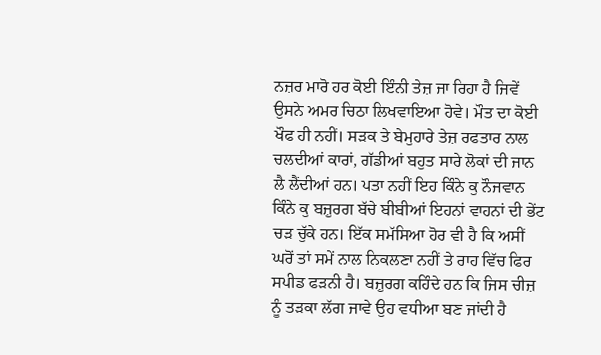ਨਜ਼ਰ ਮਾਰੋ ਹਰ ਕੋਈ ਇੰਨੀ ਤੇਜ਼ ਜਾ ਰਿਹਾ ਹੈ ਜਿਵੇਂ ਉਸਨੇ ਅਮਰ ਚਿਠਾ ਲਿਖਵਾਇਆ ਹੋਵੇ। ਮੌਤ ਦਾ ਕੋਈ ਖੌਫ ਹੀ ਨਹੀਂ। ਸੜਕ ਤੇ ਬੇਮੁਹਾਰੇ ਤੇਜ਼ ਰਫਤਾਰ ਨਾਲ ਚਲਦੀਆਂ ਕਾਰਾਂ, ਗੱਡੀਆਂ ਬਹੁਤ ਸਾਰੇ ਲੋਕਾਂ ਦੀ ਜਾਨ ਲੈ ਲੈਂਦੀਆਂ ਹਨ। ਪਤਾ ਨਹੀਂ ਇਹ ਕਿੰਨੇ ਕੁ ਨੌਜਵਾਨ ਕਿੰਨੇ ਕੁ ਬਜ਼ੁਰਗ ਬੱਚੇ ਬੀਬੀਆਂ ਇਹਨਾਂ ਵਾਹਨਾਂ ਦੀ ਭੇਂਟ ਚੜ ਚੁੱਕੇ ਹਨ। ਇੱਕ ਸਮੱਸਿਆ ਹੋਰ ਵੀ ਹੈ ਕਿ ਅਸੀਂ ਘਰੋਂ ਤਾਂ ਸਮੇਂ ਨਾਲ ਨਿਕਲਣਾ ਨਹੀਂ ਤੇ ਰਾਹ ਵਿੱਚ ਫਿਰ ਸਪੀਡ ਫੜਨੀ ਹੈ। ਬਜ਼ੁਰਗ ਕਹਿੰਦੇ ਹਨ ਕਿ ਜਿਸ ਚੀਜ਼ ਨੂੰ ਤੜਕਾ ਲੱਗ ਜਾਵੇ ਉਹ ਵਧੀਆ ਬਣ ਜਾਂਦੀ ਹੈ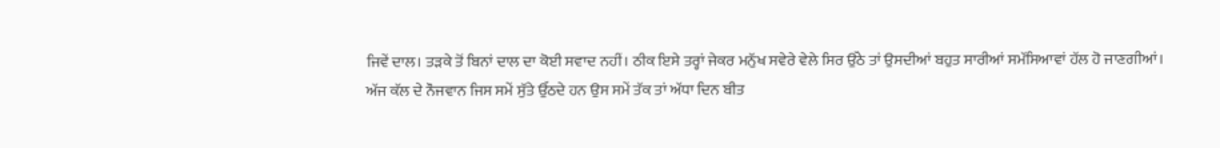ਜਿਵੇਂ ਦਾਲ। ਤੜਕੇ ਤੋਂ ਬਿਨਾਂ ਦਾਲ ਦਾ ਕੋਈ ਸਵਾਦ ਨਹੀਂ। ਠੀਕ ਇਸੇ ਤਰ੍ਹਾਂ ਜੇਕਰ ਮਨੁੱਖ ਸਵੇਰੇ ਵੇਲੇ ਸਿਰ ਉੱਠੇ ਤਾਂ ਉਸਦੀਆਂ ਬਹੁਤ ਸਾਰੀਆਂ ਸਮੱਸਿਆਵਾਂ ਹੱਲ ਹੋ ਜਾਣਗੀਆਂ।
ਅੱਜ ਕੱਲ ਦੇ ਨੌਜਵਾਨ ਜਿਸ ਸਮੇਂ ਸੁੱਤੇ ਉੱਠਦੇ ਹਨ ਉਸ ਸਮੇਂ ਤੱਕ ਤਾਂ ਅੱਧਾ ਦਿਨ ਬੀਤ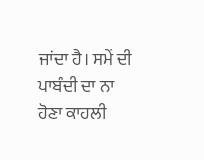ਜਾਂਦਾ ਹੈ। ਸਮੇਂ ਦੀ ਪਾਬੰਦੀ ਦਾ ਨਾ ਹੋਣਾ ਕਾਹਲੀ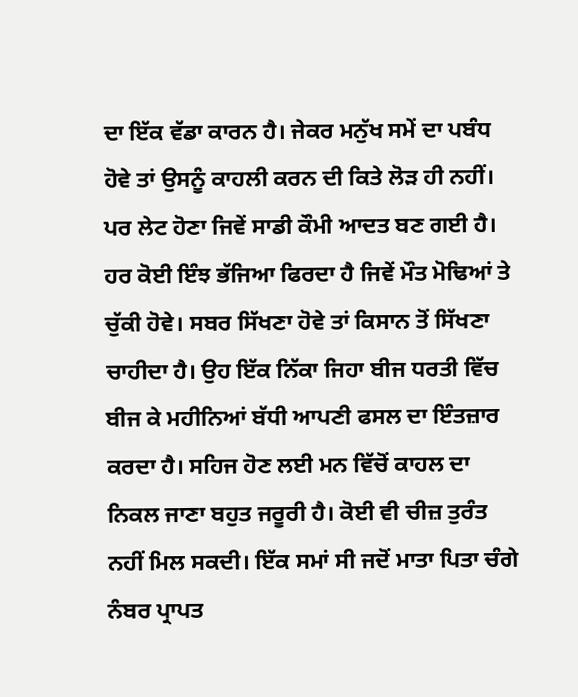ਦਾ ਇੱਕ ਵੱਡਾ ਕਾਰਨ ਹੈ। ਜੇਕਰ ਮਨੁੱਖ ਸਮੇਂ ਦਾ ਪਬੰਧ ਹੋਵੇ ਤਾਂ ਉਸਨੂੰ ਕਾਹਲੀ ਕਰਨ ਦੀ ਕਿਤੇ ਲੋੜ ਹੀ ਨਹੀਂ। ਪਰ ਲੇਟ ਹੋਣਾ ਜਿਵੇਂ ਸਾਡੀ ਕੌਮੀ ਆਦਤ ਬਣ ਗਈ ਹੈ। ਹਰ ਕੋਈ ਇੰਝ ਭੱਜਿਆ ਫਿਰਦਾ ਹੈ ਜਿਵੇਂ ਮੌਤ ਮੋਢਿਆਂ ਤੇ ਚੁੱਕੀ ਹੋਵੇ। ਸਬਰ ਸਿੱਖਣਾ ਹੋਵੇ ਤਾਂ ਕਿਸਾਨ ਤੋਂ ਸਿੱਖਣਾ ਚਾਹੀਦਾ ਹੈ। ਉਹ ਇੱਕ ਨਿੱਕਾ ਜਿਹਾ ਬੀਜ ਧਰਤੀ ਵਿੱਚ ਬੀਜ ਕੇ ਮਹੀਨਿਆਂ ਬੱਧੀ ਆਪਣੀ ਫਸਲ ਦਾ ਇੰਤਜ਼ਾਰ ਕਰਦਾ ਹੈ। ਸਹਿਜ ਹੋਣ ਲਈ ਮਨ ਵਿੱਚੋਂ ਕਾਹਲ ਦਾ ਨਿਕਲ ਜਾਣਾ ਬਹੁਤ ਜਰੂਰੀ ਹੈ। ਕੋਈ ਵੀ ਚੀਜ਼ ਤੁਰੰਤ ਨਹੀਂ ਮਿਲ ਸਕਦੀ। ਇੱਕ ਸਮਾਂ ਸੀ ਜਦੋਂ ਮਾਤਾ ਪਿਤਾ ਚੰਗੇ ਨੰਬਰ ਪ੍ਰਾਪਤ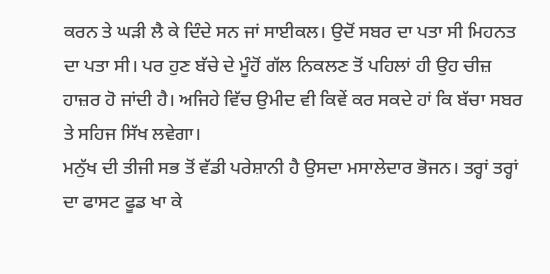ਕਰਨ ਤੇ ਘੜੀ ਲੈ ਕੇ ਦਿੰਦੇ ਸਨ ਜਾਂ ਸਾਈਕਲ। ਉਦੋਂ ਸਬਰ ਦਾ ਪਤਾ ਸੀ ਮਿਹਨਤ ਦਾ ਪਤਾ ਸੀ। ਪਰ ਹੁਣ ਬੱਚੇ ਦੇ ਮੂੰਹੋਂ ਗੱਲ ਨਿਕਲਣ ਤੋਂ ਪਹਿਲਾਂ ਹੀ ਉਹ ਚੀਜ਼ ਹਾਜ਼ਰ ਹੋ ਜਾਂਦੀ ਹੈ। ਅਜਿਹੇ ਵਿੱਚ ਉਮੀਦ ਵੀ ਕਿਵੇਂ ਕਰ ਸਕਦੇ ਹਾਂ ਕਿ ਬੱਚਾ ਸਬਰ ਤੇ ਸਹਿਜ ਸਿੱਖ ਲਵੇਗਾ।
ਮਨੁੱਖ ਦੀ ਤੀਜੀ ਸਭ ਤੋਂ ਵੱਡੀ ਪਰੇਸ਼ਾਨੀ ਹੈ ਉਸਦਾ ਮਸਾਲੇਦਾਰ ਭੋਜਨ। ਤਰ੍ਹਾਂ ਤਰ੍ਹਾਂ ਦਾ ਫਾਸਟ ਫੂਡ ਖਾ ਕੇ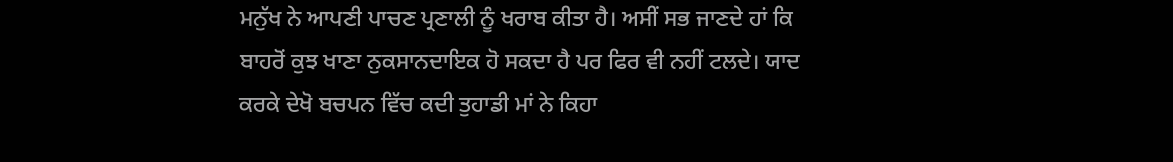ਮਨੁੱਖ ਨੇ ਆਪਣੀ ਪਾਚਣ ਪ੍ਰਣਾਲੀ ਨੂੰ ਖਰਾਬ ਕੀਤਾ ਹੈ। ਅਸੀਂ ਸਭ ਜਾਣਦੇ ਹਾਂ ਕਿ ਬਾਹਰੋਂ ਕੁਝ ਖਾਣਾ ਨੁਕਸਾਨਦਾਇਕ ਹੋ ਸਕਦਾ ਹੈ ਪਰ ਫਿਰ ਵੀ ਨਹੀਂ ਟਲਦੇ। ਯਾਦ ਕਰਕੇ ਦੇਖੋ ਬਚਪਨ ਵਿੱਚ ਕਦੀ ਤੁਹਾਡੀ ਮਾਂ ਨੇ ਕਿਹਾ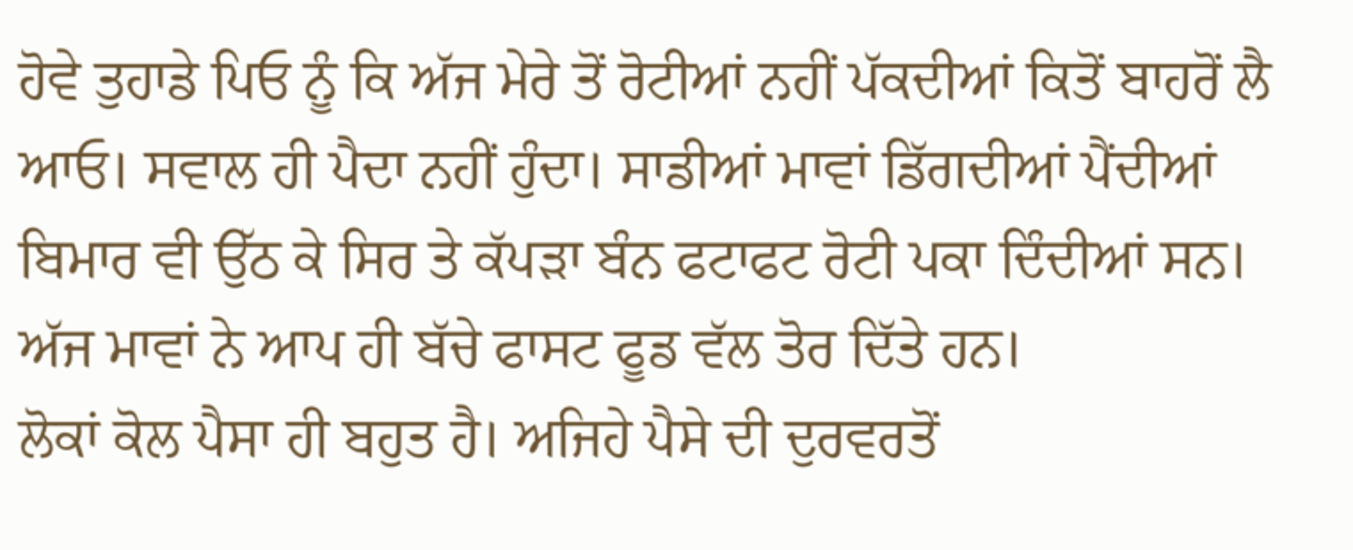ਹੋਵੇ ਤੁਹਾਡੇ ਪਿਓ ਨੂੰ ਕਿ ਅੱਜ ਮੇਰੇ ਤੋਂ ਰੋਟੀਆਂ ਨਹੀਂ ਪੱਕਦੀਆਂ ਕਿਤੋਂ ਬਾਹਰੋਂ ਲੈ ਆਓ। ਸਵਾਲ ਹੀ ਪੈਦਾ ਨਹੀਂ ਹੁੰਦਾ। ਸਾਡੀਆਂ ਮਾਵਾਂ ਡਿੱਗਦੀਆਂ ਪੈਂਦੀਆਂ ਬਿਮਾਰ ਵੀ ਉੱਠ ਕੇ ਸਿਰ ਤੇ ਕੱਪੜਾ ਬੰਨ ਫਟਾਫਟ ਰੋਟੀ ਪਕਾ ਦਿੰਦੀਆਂ ਸਨ। ਅੱਜ ਮਾਵਾਂ ਨੇ ਆਪ ਹੀ ਬੱਚੇ ਫਾਸਟ ਫੂਡ ਵੱਲ ਤੋਰ ਦਿੱਤੇ ਹਨ।
ਲੋਕਾਂ ਕੋਲ ਪੈਸਾ ਹੀ ਬਹੁਤ ਹੈ। ਅਜਿਹੇ ਪੈਸੇ ਦੀ ਦੁਰਵਰਤੋਂ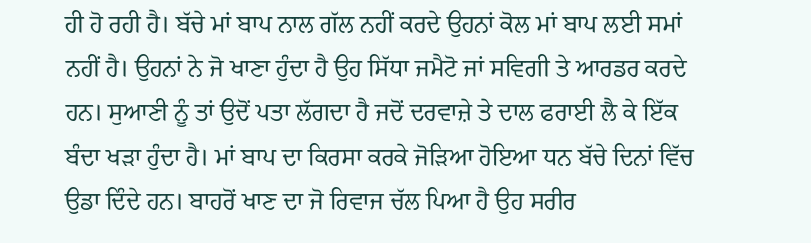ਹੀ ਹੋ ਰਹੀ ਹੈ। ਬੱਚੇ ਮਾਂ ਬਾਪ ਨਾਲ ਗੱਲ ਨਹੀਂ ਕਰਦੇ ਉਹਨਾਂ ਕੋਲ ਮਾਂ ਬਾਪ ਲਈ ਸਮਾਂ ਨਹੀਂ ਹੈ। ਉਹਨਾਂ ਨੇ ਜੋ ਖਾਣਾ ਹੁੰਦਾ ਹੈ ਉਹ ਸਿੱਧਾ ਜਮੈਟੋ ਜਾਂ ਸਵਿਗੀ ਤੇ ਆਰਡਰ ਕਰਦੇ ਹਨ। ਸੁਆਣੀ ਨੂੰ ਤਾਂ ਉਦੋਂ ਪਤਾ ਲੱਗਦਾ ਹੈ ਜਦੋਂ ਦਰਵਾਜ਼ੇ ਤੇ ਦਾਲ ਫਰਾਈ ਲੈ ਕੇ ਇੱਕ ਬੰਦਾ ਖੜਾ ਹੁੰਦਾ ਹੈ। ਮਾਂ ਬਾਪ ਦਾ ਕਿਰਸਾ ਕਰਕੇ ਜੋੜਿਆ ਹੋਇਆ ਧਨ ਬੱਚੇ ਦਿਨਾਂ ਵਿੱਚ ਉਡਾ ਦਿੰਦੇ ਹਨ। ਬਾਹਰੋਂ ਖਾਣ ਦਾ ਜੋ ਰਿਵਾਜ ਚੱਲ ਪਿਆ ਹੈ ਉਹ ਸਰੀਰ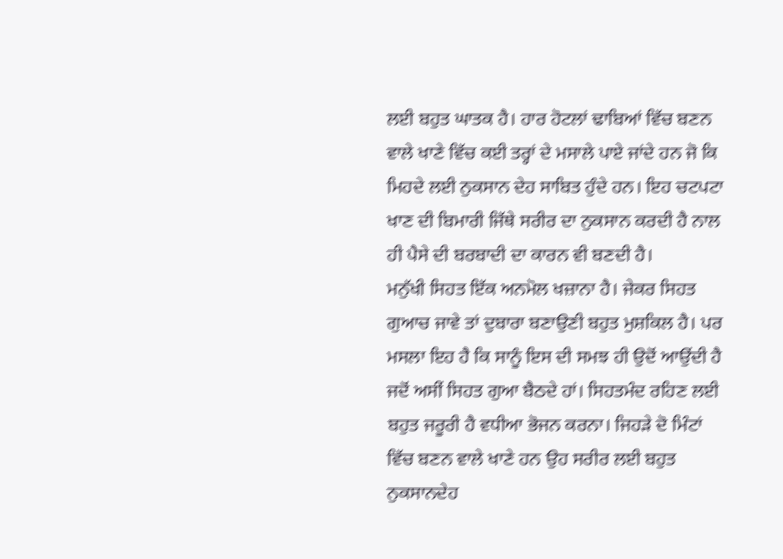ਲਈ ਬਹੁਤ ਘਾਤਕ ਹੈ। ਹਾਰ ਹੋਟਲਾਂ ਢਾਬਿਆਂ ਵਿੱਚ ਬਣਨ ਵਾਲੇ ਖਾਣੇ ਵਿੱਚ ਕਈ ਤਰ੍ਹਾਂ ਦੇ ਮਸਾਲੇ ਪਾਏ ਜਾਂਦੇ ਹਨ ਜੋ ਕਿ ਮਿਹਦੇ ਲਈ ਨੁਕਸਾਨ ਦੇਹ ਸਾਬਿਤ ਹੁੰਦੇ ਹਨ। ਇਹ ਚਟਪਟਾ ਖਾਣ ਦੀ ਬਿਮਾਰੀ ਜਿੱਥੇ ਸਰੀਰ ਦਾ ਨੁਕਸਾਨ ਕਰਦੀ ਹੈ ਨਾਲ ਹੀ ਪੈਸੇ ਦੀ ਬਰਬਾਦੀ ਦਾ ਕਾਰਨ ਵੀ ਬਣਦੀ ਹੈ।
ਮਨੁੱਖੀ ਸਿਹਤ ਇੱਕ ਅਨਮੋਲ ਖਜ਼ਾਨਾ ਹੈ। ਜੇਕਰ ਸਿਹਤ ਗੁਆਚ ਜਾਵੇ ਤਾਂ ਦੁਬਾਰਾ ਬਣਾਉਣੀ ਬਹੁਤ ਮੁਸ਼ਕਿਲ ਹੈ। ਪਰ ਮਸਲਾ ਇਹ ਹੈ ਕਿ ਸਾਨੂੰ ਇਸ ਦੀ ਸਮਝ ਹੀ ਉਦੋਂ ਆਉਂਦੀ ਹੈ ਜਦੋਂ ਅਸੀਂ ਸਿਹਤ ਗੁਆ ਬੈਠਦੇ ਹਾਂ। ਸਿਹਤਮੰਦ ਰਹਿਣ ਲਈ ਬਹੁਤ ਜਰੂਰੀ ਹੈ ਵਧੀਆ ਭੋਜਨ ਕਰਨਾ। ਜਿਹੜੇ ਦੋ ਮਿੰਟਾਂ ਵਿੱਚ ਬਣਨ ਵਾਲੇ ਖਾਣੇ ਹਨ ਉਹ ਸਰੀਰ ਲਈ ਬਹੁਤ ਨੁਕਸਾਨਦੇਹ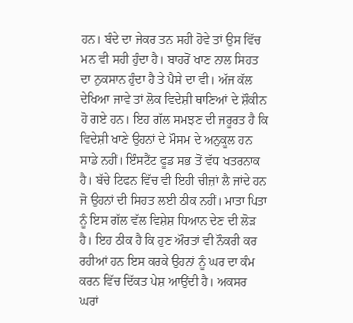ਹਨ। ਬੰਦੇ ਦਾ ਜੇਕਰ ਤਨ ਸਹੀ ਹੋਵੇ ਤਾਂ ਉਸ ਵਿੱਚ ਮਨ ਵੀ ਸਹੀ ਹੁੰਦਾ ਹੈ। ਬਾਹਰੋਂ ਖਾਣ ਨਾਲ ਸਿਹਤ ਦਾ ਨੁਕਸਾਨ ਹੁੰਦਾ ਹੈ ਤੇ ਪੈਸੇ ਦਾ ਵੀ। ਅੱਜ ਕੱਲ ਦੇਖਿਆ ਜਾਵੇ ਤਾਂ ਲੋਕ ਵਿਦੇਸ਼ੀ ਥਾਣਿਆਂ ਦੇ ਸ਼ੌਕੀਨ ਹੋ ਗਏ ਹਨ। ਇਹ ਗੱਲ ਸਮਝਣ ਦੀ ਜਰੂਰਤ ਹੈ ਕਿ ਵਿਦੇਸ਼ੀ ਖਾਣੇ ਉਹਨਾਂ ਦੇ ਮੌਸਮ ਦੇ ਅਨੁਕੂਲ ਹਨ ਸਾਡੇ ਨਹੀਂ। ਇੰਸਟੈਂਟ ਫੂਡ ਸਭ ਤੋਂ ਵੱਧ ਖਤਰਨਾਕ ਹੈ। ਬੱਚੇ ਟਿਫਨ ਵਿੱਚ ਵੀ ਇਹੀ ਚੀਜ਼ਾਂ ਲੈ ਜਾਂਦੇ ਹਨ ਜੋ ਉਹਨਾਂ ਦੀ ਸਿਹਤ ਲਈ ਠੀਕ ਨਹੀਂ। ਮਾਤਾ ਪਿਤਾ ਨੂੰ ਇਸ ਗੱਲ ਵੱਲ ਵਿਸ਼ੇਸ਼ ਧਿਆਨ ਦੇਣ ਦੀ ਲੋੜ ਹੈ। ਇਹ ਠੀਕ ਹੈ ਕਿ ਹੁਣ ਔਰਤਾਂ ਵੀ ਨੌਕਰੀ ਕਰ ਰਹੀਆਂ ਹਨ ਇਸ ਕਰਕੇ ਉਹਨਾਂ ਨੂੰ ਘਰ ਦਾ ਕੰਮ ਕਰਨ ਵਿੱਚ ਦਿੱਕਤ ਪੇਸ਼ ਆਉਂਦੀ ਹੈ। ਅਕਸਰ ਘਰਾਂ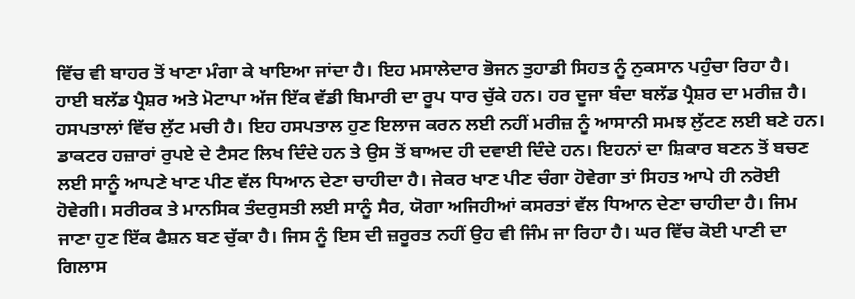ਵਿੱਚ ਵੀ ਬਾਹਰ ਤੋਂ ਖਾਣਾ ਮੰਗਾ ਕੇ ਖਾਇਆ ਜਾਂਦਾ ਹੈ। ਇਹ ਮਸਾਲੇਦਾਰ ਭੋਜਨ ਤੁਹਾਡੀ ਸਿਹਤ ਨੂੰ ਨੁਕਸਾਨ ਪਹੁੰਚਾ ਰਿਹਾ ਹੈ। ਹਾਈ ਬਲੱਡ ਪ੍ਰੈਸ਼ਰ ਅਤੇ ਮੋਟਾਪਾ ਅੱਜ ਇੱਕ ਵੱਡੀ ਬਿਮਾਰੀ ਦਾ ਰੂਪ ਧਾਰ ਚੁੱਕੇ ਹਨ। ਹਰ ਦੂਜਾ ਬੰਦਾ ਬਲੱਡ ਪ੍ਰੈਸ਼ਰ ਦਾ ਮਰੀਜ਼ ਹੈ।
ਹਸਪਤਾਲਾਂ ਵਿੱਚ ਲੁੱਟ ਮਚੀ ਹੈ। ਇਹ ਹਸਪਤਾਲ ਹੁਣ ਇਲਾਜ ਕਰਨ ਲਈ ਨਹੀਂ ਮਰੀਜ਼ ਨੂੰ ਆਸਾਨੀ ਸਮਝ ਲੁੱਟਣ ਲਈ ਬਣੇ ਹਨ। ਡਾਕਟਰ ਹਜ਼ਾਰਾਂ ਰੁਪਏ ਦੇ ਟੈਸਟ ਲਿਖ ਦਿੰਦੇ ਹਨ ਤੇ ਉਸ ਤੋਂ ਬਾਅਦ ਹੀ ਦਵਾਈ ਦਿੰਦੇ ਹਨ। ਇਹਨਾਂ ਦਾ ਸ਼ਿਕਾਰ ਬਣਨ ਤੋਂ ਬਚਣ ਲਈ ਸਾਨੂੰ ਆਪਣੇ ਖਾਣ ਪੀਣ ਵੱਲ ਧਿਆਨ ਦੇਣਾ ਚਾਹੀਦਾ ਹੈ। ਜੇਕਰ ਖਾਣ ਪੀਣ ਚੰਗਾ ਹੋਵੇਗਾ ਤਾਂ ਸਿਹਤ ਆਪੇ ਹੀ ਨਰੋਈ ਹੋਵੇਗੀ। ਸਰੀਰਕ ਤੇ ਮਾਨਸਿਕ ਤੰਦਰੁਸਤੀ ਲਈ ਸਾਨੂੰ ਸੈਰ, ਯੋਗਾ ਅਜਿਹੀਆਂ ਕਸਰਤਾਂ ਵੱਲ ਧਿਆਨ ਦੇਣਾ ਚਾਹੀਦਾ ਹੈ। ਜਿਮ ਜਾਣਾ ਹੁਣ ਇੱਕ ਫੈਸ਼ਨ ਬਣ ਚੁੱਕਾ ਹੈ। ਜਿਸ ਨੂੰ ਇਸ ਦੀ ਜ਼ਰੂਰਤ ਨਹੀਂ ਉਹ ਵੀ ਜਿੰਮ ਜਾ ਰਿਹਾ ਹੈ। ਘਰ ਵਿੱਚ ਕੋਈ ਪਾਣੀ ਦਾ ਗਿਲਾਸ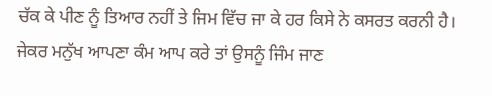ਚੱਕ ਕੇ ਪੀਣ ਨੂੰ ਤਿਆਰ ਨਹੀਂ ਤੇ ਜਿਮ ਵਿੱਚ ਜਾ ਕੇ ਹਰ ਕਿਸੇ ਨੇ ਕਸਰਤ ਕਰਨੀ ਹੈ। ਜੇਕਰ ਮਨੁੱਖ ਆਪਣਾ ਕੰਮ ਆਪ ਕਰੇ ਤਾਂ ਉਸਨੂੰ ਜਿੰਮ ਜਾਣ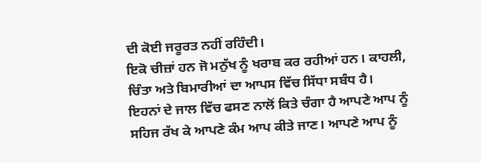ਦੀ ਕੋਈ ਜਰੂਰਤ ਨਹੀਂ ਰਹਿੰਦੀ।
ਇਕੋ ਚੀਜ਼ਾਂ ਹਨ ਜੋ ਮਨੁੱਖ ਨੂੰ ਖਰਾਬ ਕਰ ਰਹੀਆਂ ਹਨ। ਕਾਹਲੀ, ਚਿੰਤਾ ਅਤੇ ਬਿਮਾਰੀਆਂ ਦਾ ਆਪਸ ਵਿੱਚ ਸਿੱਧਾ ਸਬੰਧ ਹੈ। ਇਹਨਾਂ ਦੇ ਜਾਲ ਵਿੱਚ ਫਸਣ ਨਾਲੋਂ ਕਿਤੇ ਚੰਗਾ ਹੈ ਆਪਣੇ ਆਪ ਨੂੰ ਸਹਿਜ ਰੱਖ ਕੇ ਆਪਣੇ ਕੰਮ ਆਪ ਕੀਤੇ ਜਾਣ। ਆਪਣੇ ਆਪ ਨੂੰ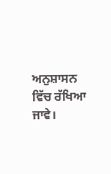ਅਨੁਸ਼ਾਸਨ ਵਿੱਚ ਰੱਖਿਆ ਜਾਵੇ।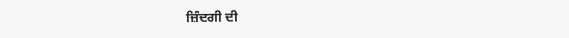ਜ਼ਿੰਦਗੀ ਦੀ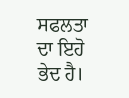ਸਫਲਤਾ ਦਾ ਇਹੋ ਭੇਦ ਹੈ।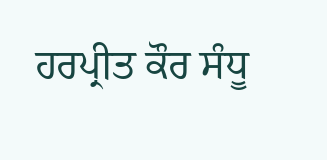ਹਰਪ੍ਰੀਤ ਕੌਰ ਸੰਧੂ